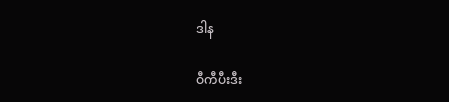ဒါန

ဝီကီပီးဒီး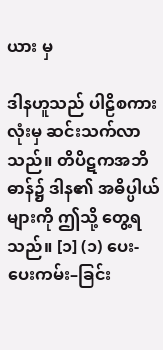ယား မှ

ဒါနဟူသည် ပါဠိစကားလုံးမှ ဆင်းသက်လာသည်။ တိပိဋကအဘိဓာန်၌ ဒါန၏ အဓိပ္ပါယ်များကို ဤသို့ တွေ့ရသည်။ [၁] (၁) ပေး-ပေးကမ်း–ခြင်း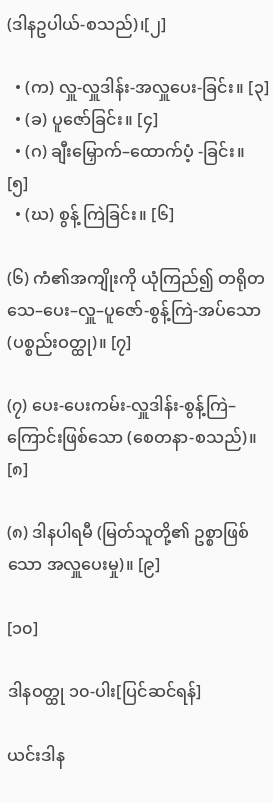(ဒါနဥပါယ်-စသည်)၊[၂]

  • (က) လှူ-လှူဒါန်း-အလှူပေး-ခြင်း။ [၃]
  • (ခ) ပူဇော်ခြင်း။ [၄]
  • (ဂ) ချီးမြှောက်–ထောက်ပံ့ -ခြင်း။ [၅]
  • (ဃ) စွန့် ကြဲခြင်း။ [၆]

(၆) ကံ၏အကျိုးကို ယုံကြည်၍ တရိုတသေ–ပေး–လှူ–ပူဇော်-စွန့်ကြဲ-အပ်သော (ပစ္စည်းဝတ္ထု)။ [၇]

(၇) ပေး-ပေးကမ်း-လှူဒါန်း-စွန့်ကြဲ–ကြောင်းဖြစ်သော (စေတနာ-စသည်)။ [၈]

(၈) ဒါနပါရမီ (မြတ်သူတို့၏ ဥစ္စာဖြစ်သော အလှူပေးမှု)။ [၉]

[၁၀]

ဒါနဝတ္ထု ၁၀-ပါး[ပြင်ဆင်ရန်]

ယင်းဒါန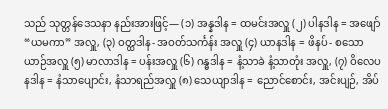သည် သုတ္တန်ဒေသနာ နည်းအားဖြင့်— (၁) အန္နဒါန = ထမင်းအလှူ (၂) ပါနဒါန = အဖျော်“ယမကာ” အလှူ, (၃) ဝတ္ထဒါန- အဝတ်သင်္ကန်း အလှူ (၄) ယာနဒါန = ဖိနပ်- စသော ယာဉ်အလှူ (၅) မာလာဒါန = ပန်းအလှူ (၆) ဂန္ဓဒါန = နံ့သာခဲ နံ့သာတုံး အလှူ, (၇) ဝိလေပနဒါန = နံသာပျောင်း, နံသာရည်အလှူ (၈) သေယျာဒါန = ညောင်စောင်း, အင်းပျဉ်, အိပ်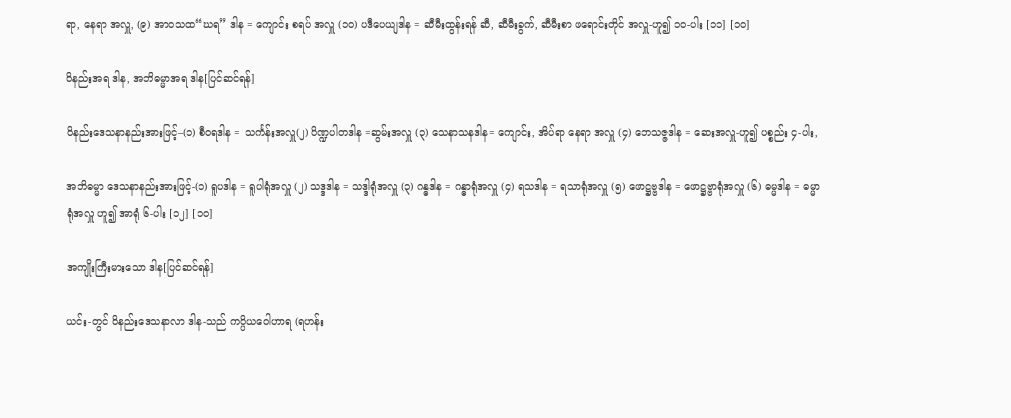ရာ, နေရာ အလှူ, (၉) အာဝသထ“ဃရ” ဒါန = ကျောင်း စရပ် အလှူ (၁၀) ပဒီပေယျဒါန = ဆီမီးထွန်းရန် ဆီ, ဆီမီးခွက်, ဆီမီးစာ ဖရောင်းတိုင် အလှူ-ဟူ၍ ၁၀-ပါး [၁၁] [၁၀]

ဝိနည်းအရ ဒါန, အဘိဓမ္မာအရ ဒါန[ပြင်ဆင်ရန်]

ဝိနည်းဒေသနာနည်းအားဖြင့်–(၁) စီဝရဒါန = သင်္ကန်းအလှူ(၂) ပိဏ္ဍပါတဒါန =ဆွမ်းအလှူ (၃) သေနာသနဒါန= ကျောင်း, အိပ်ရာ နေရာ အလှူ (၄) ဘေသဇ္ဇဒါန = ဆေးအလှူ-ဟူ၍ ပစ္စည်း ၄-ပါး,

အဘိဓမ္မာ ဒေသနာနည်းအားဖြင့်-(၁) ရူပဒါန = ရူပါရုံအလှူ (၂) သဒ္ဒဒါန = သဒ္ဒါရုံအလှူ (၃) ဂန္ဓဒါန = ဂန္ဓာရုံအလှူ (၄) ရသဒါန = ရသာရုံအလှူ (၅) ဖောဋ္ဌဗ္ဗဒါန = ဖောဋ္ဌဗ္ဗာရုံအလှူ (၆) ဓမ္မဒါန = ဓမ္မာရုံအလှူ ဟူ၍ အာရုံ ၆-ပါး [၁၂] [၁၀]

အကျိုးကြီးမားသော ဒါန[ပြင်ဆင်ရန်]

ယင်း-တွင် ဝိနည်းဒေသနာလာ ဒါန-သည် ကပ္ပိယဝေါဟာရ (ရဟန်း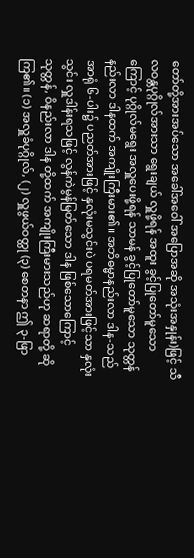တော်တို့အားအပ်သော အခေါ်အဝေါ် အပြောအဆို အသုံးအနှုန်း)ဖြင့် သီလဝန္တပုဂ္ဂိုလ်အားသာ ရွေးချယ် လှူဖို့ရန် အထူး ခွင့်ပြုတော်မူသောကြောင့် ပုဂ္ဂိုလ်မရွေး အလှူပေးဖို့ရန် သာမန် ခွင့်ပြုတော်မူသော သုတ္တန်နည်းလာ ဒါနထက် အကျိုးကြီးမား၏။ အဘိဓမ္မာနည်းလာ ဒါန-သည် အာရုံ ၆-ပါး၌ ပညတ်အားဖြင့် နှလုံးမသွင်းပဲ ပရမတ်အားဖြင့်သာ နှလုံးသွင်း လှူဒါန်းရသဖြင့် လွန်ကဲမွန်မြတ်သော ဒါန ဖြစ်သောကြောင့် သုတ္တန်, ဝိနည်းလာ ဒါန တို့ထက် အကျိုးကြီးမားသည်ဟု ဆရာတို့ ဆိုကြ၏။ (၁) အလှူခံပုဂ္ဂိုလ်, (၂) လှူဖွယ်ဝတ္ထု (၃) စေတနာ ဤ ၃-ဖြာ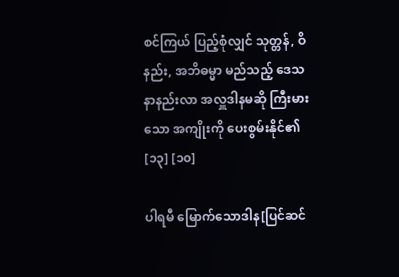စင်ကြယ် ပြည့်စုံလျှင် သုတ္တန်, ဝိနည်း, အဘိဓမ္မာ မည်သည့် ဒေသနာနည်းလာ အလှူဒါနမဆို ကြီးမားသော အကျိုးကို ပေးစွမ်းနိုင်၏ [၁၃] [၁၀]

ပါရမီ မြောက်သောဒါန[ပြင်ဆင်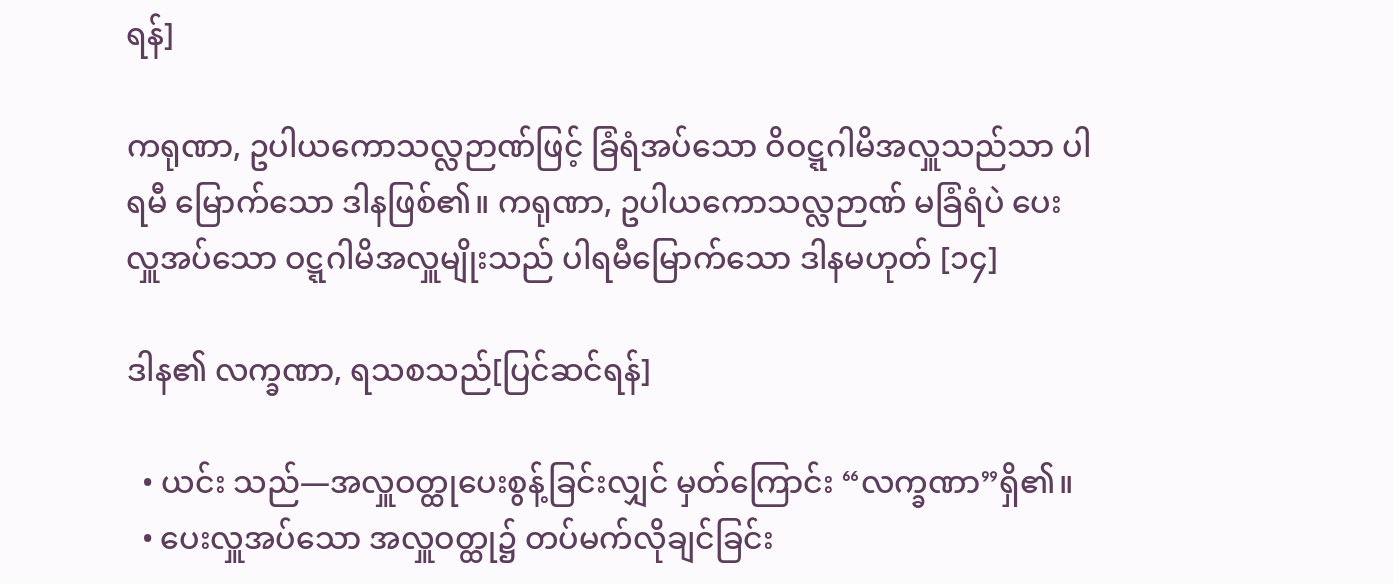ရန်]

ကရုဏာ, ဥပါယကောသလ္လဉာဏ်ဖြင့် ခြံရံအပ်သော ဝိဝဋ္ဋဂါမိအလှူသည်သာ ပါရမီ မြောက်သော ဒါနဖြစ်၏။ ကရုဏာ, ဥပါယကောသလ္လဉာဏ် မခြံရံပဲ ပေးလှူအပ်သော ဝဋ္ဋဂါမိအလှူမျိုးသည် ပါရမီမြောက်သော ဒါနမဟုတ် [၁၄]

ဒါန၏ လက္ခဏာ, ရသစသည်[ပြင်ဆင်ရန်]

  • ယင်း သည်—အလှူဝတ္ထုပေးစွန့်ခြင်းလျှင် မှတ်ကြောင်း “လက္ခဏာ”ရှိ၏။
  • ပေးလှူအပ်သော အလှူဝတ္ထု၌ တပ်မက်လိုချင်ခြင်း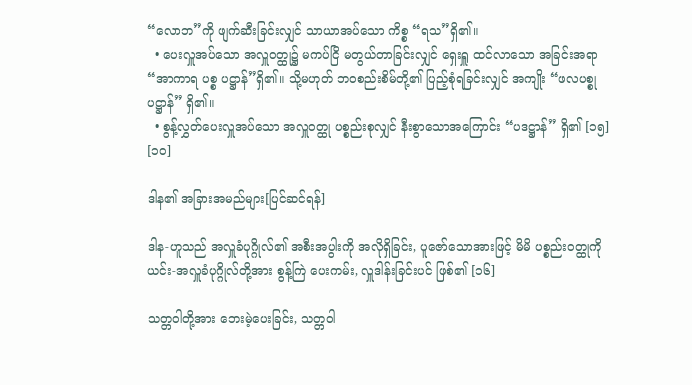“လောဘ”ကို ဖျက်ဆီးခြင်းလျှင် သာယာအပ်သော ကိစ္စ “ရသ”ရှိ၏။
  • ပေးလှူအပ်သော အလှူဝတ္ထု၌ မကပ်ငြိ မတွယ်တာခြင်းလျှင် ရှေးရှူ ထင်လာသော အခြင်းအရာ “အာကာရ ပစ္စ ပဋ္ဌာန်”ရှိ၏။ သို့မဟုတ် ဘဝစည်းစိမ်တို့၏ ပြည့်စုံရခြင်းလျှင် အကျိုး “ဖလပစ္စုပဋ္ဌာန်” ရှိ၏။
  • စွန့်လွှတ်ပေးလှူအပ်သော အလှူဝတ္ထု ပစ္စည်းစုလျှင် နီးစွာသောအကြောင်း “ပဒဋ္ဌာန်” ရှိ၏ [၁၅] [၁၀]

ဒါန၏ အခြားအမည်များ[ပြင်ဆင်ရန်]

ဒါန-ဟူသည် အလှူခံပုဂ္ဂိုလ်၏ အစီးအပွါးကို အလိုရှိခြင်း, ပူဇော်သောအားဖြင့် မိမိ ပစ္စည်းဝတ္ထုကို ယင်း-အလှူခံပုဂ္ဂိုလ်တို့အား စွန့်ကြဲ ပေးကမ်း, လှူဒါန်းခြင်းပင် ဖြစ်၏ [၁၆]

သတ္တဝါတို့အား ဘေးမဲ့ပေးခြင်း, သတ္တဝါ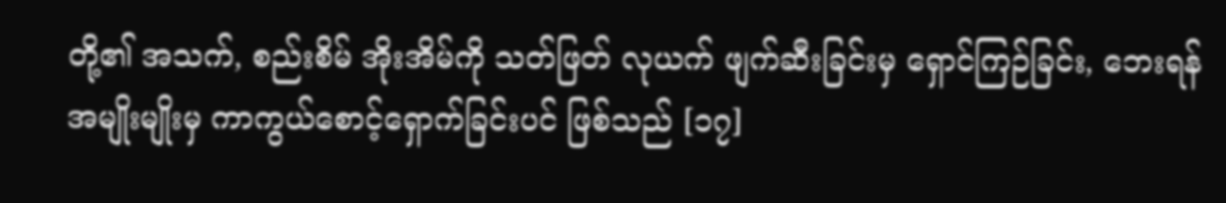တို့၏ အသက်, စည်းစိမ် အိုးအိမ်ကို သတ်ဖြတ် လုယက် ဖျက်ဆီးခြင်းမှ ရှောင်ကြဉ်ခြင်း, ဘေးရန်အမျိုးမျိုးမှ ကာကွယ်စောင့်ရှောက်ခြင်းပင် ဖြစ်သည် [၁၇]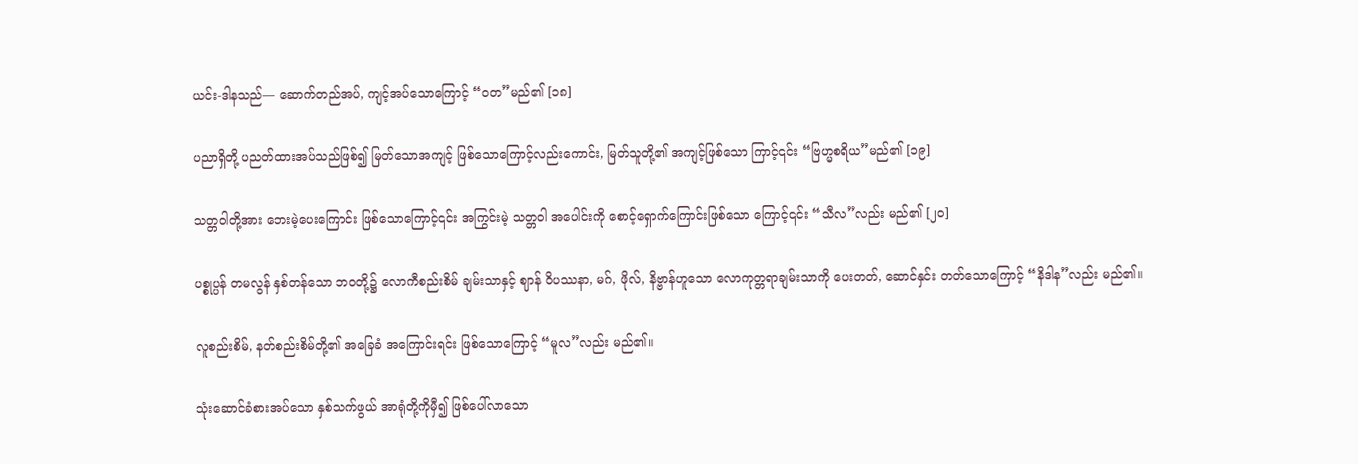ယင်း-ဒါနသည်— ဆောက်တည်အပ်, ကျင့်အပ်သောကြောင့် “ဝတ”မည်၏ [၁၈]

ပညာရှိတို့ ပညတ်ထားအပ်သည်ဖြစ်၍ မြတ်သောအကျင့် ဖြစ်သောကြောင့်လည်းကောင်း, မြတ်သူတို့၏ အကျင့်ဖြစ်သော ကြာင့်၎င်း “ဗြဟ္မစရိယ”မည်၏ [၁၉]

သတ္တဝါတို့အား ဘေးမဲ့ပေးကြောင်း ဖြစ်သောကြောင့်၎င်း အကြွင်းမဲ့ သတ္တဝါ အပေါင်းကို စောင့်ရှောက်ကြောင်းဖြစ်သော ကြောင့်၎င်း “သီလ”လည်း မည်၏ [၂၀]

ပစ္စုပ္ပန် တမလွန် နှစ်တန်သော ဘဝတို့၌ လောကီစည်းစိမ် ချမ်းသာနှင့် ဈာန် ဝိပဿနာ, မဂ်, ဖိုလ်, နိဗ္ဗာန်ဟူသော လောကုတ္တရာချမ်းသာကို ပေးတတ်, ဆောင်နှင်း တတ်သောကြောင့် “နိဒါန”လည်း မည်၏။

လူစည်းစိမ်, နတ်စည်းစိမ်တို့၏ အခြေခံ အကြောင်းရင်း ဖြစ်သောကြောင့် “မူလ”လည်း မည်၏။

သုံးဆောင်ခံစားအပ်သော နှစ်သက်ဖွယ် အာရုံတို့ကိုမှီ၍ ဖြစ်ပေါ်လာသော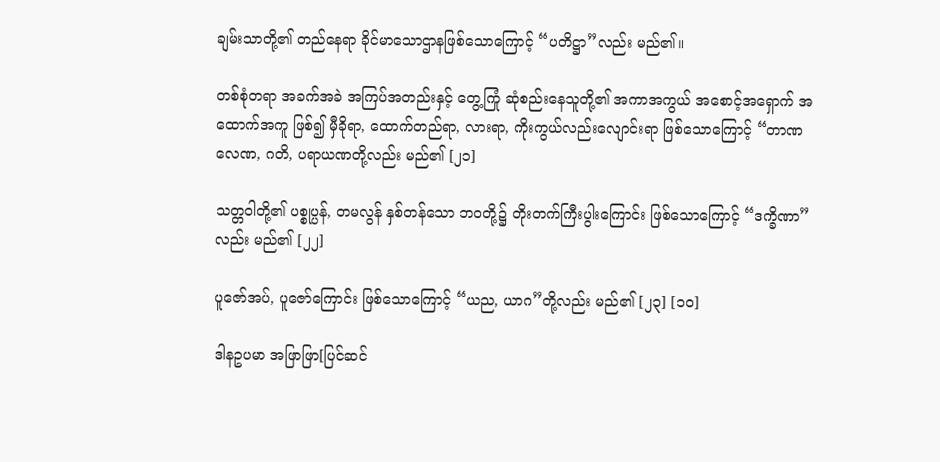ချမ်းသာတို့၏ တည်နေရာ ခိုင်မာသောဌာနဖြစ်သောကြောင့် “ပတိဋ္ဌာ”လည်း မည်၏။

တစ်စုံတရာ အခက်အခဲ အကြပ်အတည်းနှင့် တွေ့ကြုံ ဆုံစည်းနေသူတို့၏ အကာအကွယ် အစောင့်အရှောက် အထောက်အကူ ဖြစ်၍ မှီခိုရာ, ထောက်တည်ရာ, လားရာ, ကိုးကွယ်လည်းလျောင်းရာ ဖြစ်သောကြောင့် “တာဏ လေဏ, ဂတိ, ပရာယဏတို့လည်း မည်၏ [၂၁]

သတ္တဝါတို့၏ ပစ္စုပ္ပန်, တမလွန် နှစ်တန်သော ဘဝတို့၌ တိုးတက်ကြီးပွါးကြောင်း ဖြစ်သောကြောင့် “ဒက္ခိဏာ”လည်း မည်၏ [၂၂]

ပူဇော်အပ်, ပူဇော်ကြောင်း ဖြစ်သောကြောင့် “ယည, ယာဂ”တို့လည်း မည်၏ [၂၃] [၁၀]

ဒါနဥပမာ အဖြာဖြာ[ပြင်ဆင်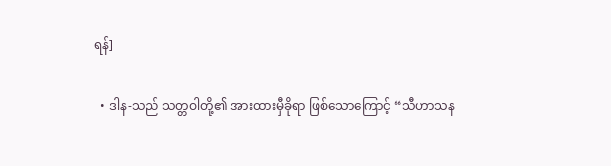ရန်]

  • ဒါန-သည် သတ္တဝါတို့၏ အားထားမှီခိုရာ ဖြစ်သောကြောင့် “သီဟာသန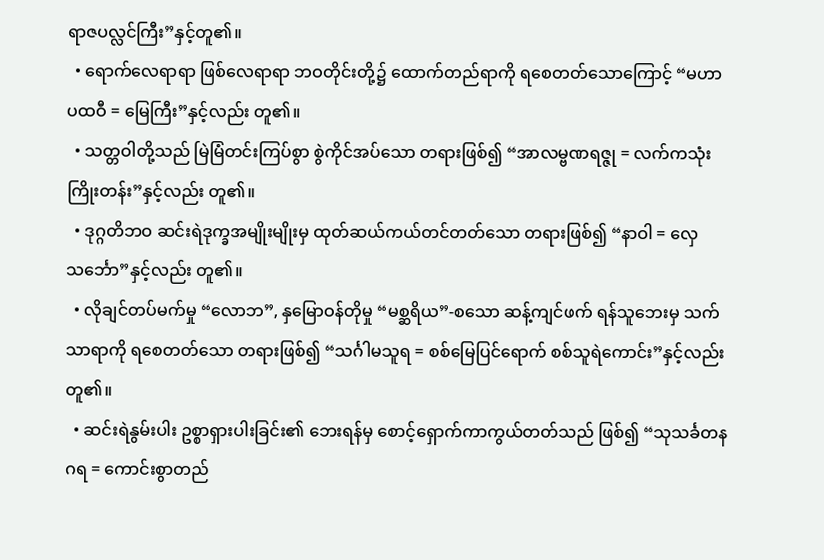ရာဇပလ္လင်ကြီး”နှင့်တူ၏။
  • ရောက်လေရာရာ ဖြစ်လေရာရာ ဘဝတိုင်းတို့၌ ထောက်တည်ရာကို ရစေတတ်သောကြောင့် “မဟာပထဝီ = မြေကြီး”နှင့်လည်း တူ၏။
  • သတ္တဝါတို့သည် မြဲမြံတင်းကြပ်စွာ စွဲကိုင်အပ်သော တရားဖြစ်၍ “အာလမ္ဗဏရဇ္ဇု = လက်ကသုံးကြိုးတန်း”နှင့်လည်း တူ၏။
  • ဒုဂ္ဂတိဘဝ ဆင်းရဲဒုက္ခအမျိုးမျိုးမှ ထုတ်ဆယ်ကယ်တင်တတ်သော တရားဖြစ်၍ “နာဝါ = လှေ သင်္ဘော”နှင့်လည်း တူ၏။
  • လိုချင်တပ်မက်မှု “လောဘ”, နှမြောဝန်တိုမှု “မစ္ဆရိယ”-စသော ဆန့်ကျင်ဖက် ရန်သူဘေးမှ သက်သာရာကို ရစေတတ်သော တရားဖြစ်၍ “သင်္ဂါမသူရ = စစ်မြေပြင်ရောက် စစ်သူရဲကောင်း”နှင့်လည်း တူ၏။
  • ဆင်းရဲနွမ်းပါး ဥစ္စာရှားပါးခြင်း၏ ဘေးရန်မှ စောင့်ရှောက်ကာကွယ်တတ်သည် ဖြစ်၍ “သုသင်္ခတနဂရ = ကောင်းစွာတည်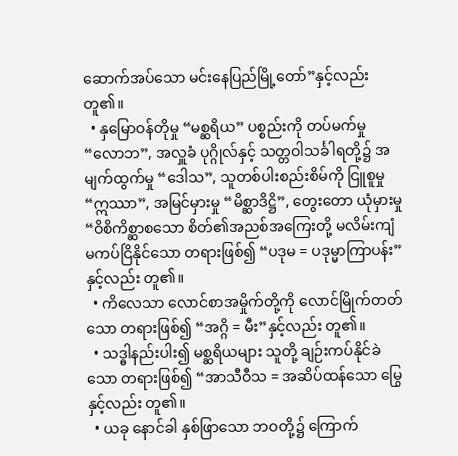ဆောက်အပ်သော မင်းနေပြည်မြို့တော်”နှင့်လည်း တူ၏။
  • နှမြောဝန်တိုမှု “မစ္ဆရိယ” ပစ္စည်းကို တပ်မက်မှု “လောဘ”, အလှူခံ ပုဂ္ဂိုလ်နှင့် သတ္တဝါသင်္ခါရတို့၌ အမျက်ထွက်မှု “ဒေါသ”, သူတစ်ပါးစည်းစိမ်ကို ငြူစူမှု “ဣဿာ”, အမြင်မှားမှု “မိစ္ဆာဒိဋ္ဌိ”, တွေးတော ယုံမှားမှု “ဝိစိကိစ္ဆာစသော စိတ်၏အညစ်အကြေးတို့ မလိမ်းကျံ မကပ်ငြိနိုင်သော တရားဖြစ်၍ “ပဒုမ = ပဒုမ္မာကြာပန်း”နှင့်လည်း တူ၏။
  • ကိလေသာ လောင်စာအမှိုက်တို့ကို လောင်မြိုက်တတ်သော တရားဖြစ်၍ “အဂ္ဂိ = မီး”နှင့်လည်း တူ၏။
  • သဒ္ဓါနည်းပါး၍ မစ္ဆရိယများ သူတို့ ချဉ်းကပ်နိုင်ခဲသော တရားဖြစ်၍ “အာသီဝီသ = အဆိပ်ထန်သော မြွေနှင့်လည်း တူ၏။
  • ယခု နောင်ခါ နှစ်ဖြာသော ဘဝတို့၌ ကြောက်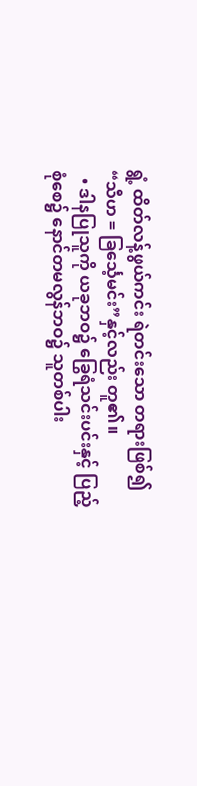ရွံ့ ထိတ်လန့်ဖွယ်ကင်း ရဲတင်းသော တရားဖြစ်၍ “သီဟ = ခြင်္သေ့မင်း”နှင့်လည်း တူ၏။
  • ဒါနပြုသူကို ယခုဘဝ၌ ခြွေရံသင်းပင်းနှင့် ပြည့်စုံစေ၌ နောင်တမလွန်ဘဝ၌ သူတစ်ပါး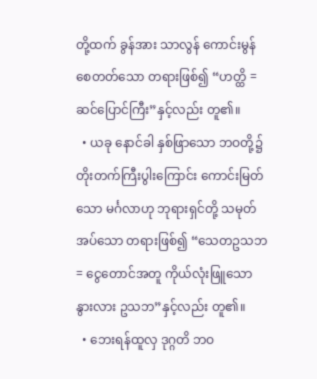တို့ထက် ခွန်အား သာလွန် ကောင်းမွန်စေတတ်သော တရားဖြစ်၍ “ဟတ္ထိ = ဆင်ပြောင်ကြီး”နှင့်လည်း တူ၏။
  • ယခု နောင်ခါ နှစ်ဖြာသော ဘဝတို့၌ တိုးတက်ကြီးပွါးကြောင်း ကောင်းမြတ်သော မင်္ဂလာဟု ဘုရားရှင်တို့ သမုတ်အပ်သော တရားဖြစ်၍ “သေတဥသဘ = ငွေတောင်အတူ ကိုယ်လုံးဖြူသော နွားလား ဥသဘ”နှင့်လည်း တူ၏။
  • ဘေးရန်ထူလှ ဒုဂ္ဂတိ ဘဝ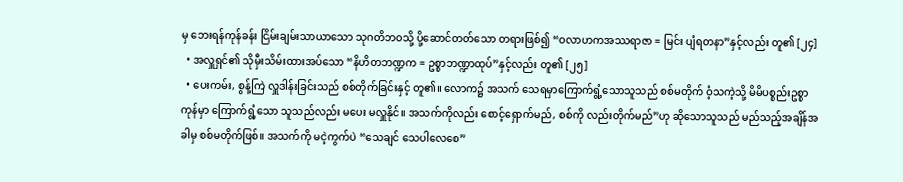မှ ဘေးရန်ကုန်ခန်း ငြိမ်းချမ်းသာယာသော သုဂတိဘဝသို့ ပို့ဆောင်တတ်သော တရားဖြစ်၍ “ဝလာဟကအဿရာဇာ = မြင်း ပျံရတနာ”နှင့်လည်း တူ၏ [၂၄]
  • အလှူရှင်၏ သိုမှီးသိမ်းထားအပ်သော “နိဟိတဘဏ္ဍက = ဥစ္စာဘဏ္ဍာထုပ်”နှင့်လည်း တူ၏ [၂၅]
  • ပေးကမ်း, စွန့်ကြဲ လှူဒါန်းခြင်းသည် စစ်တိုက်ခြင်းနှင့် တူ၏။ လောက၌ အသက် သေရမှာကြောက်ရွံ့သောသူသည် စစ်မတိုက် ဝံ့သကဲ့သို့ မိမိပစ္စည်းဥစ္စာ ကုန်မှာ ကြောက်ရွံ့သော သူသည်လည်း မပေး မလှူနိုင်။ အသက်ကိုလည်း စောင့်ရှောက်မည်, စစ်ကို လည်းတိုက်မည်”ဟု ဆိုသောသူသည် မည်သည့်အချိန်အခါမှ စစ်မတိုက်ဖြစ်။ အသက်ကို မငဲ့ကွက်ပဲ “သေချင် သေပါလေစေ”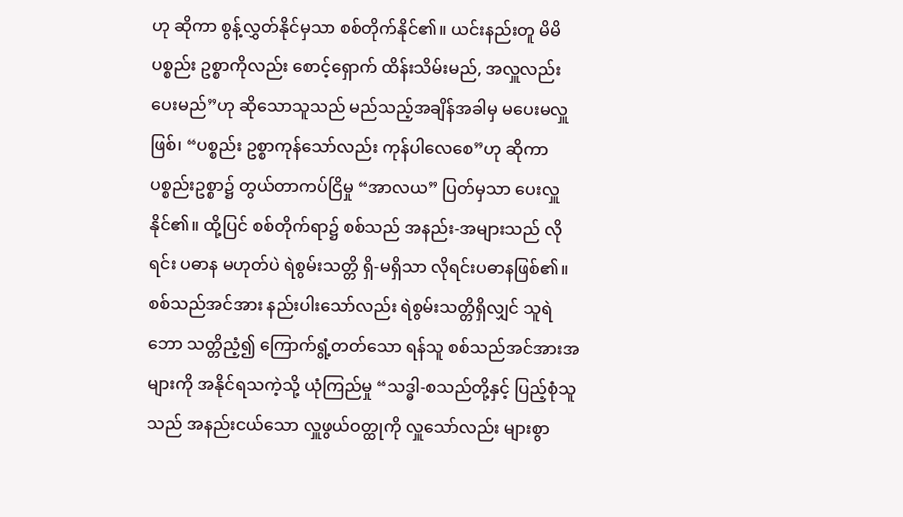ဟု ဆိုကာ စွန့်လွှတ်နိုင်မှသာ စစ်တိုက်နိုင်၏။ ယင်းနည်းတူ မိမိပစ္စည်း ဥစ္စာကိုလည်း စောင့်ရှောက် ထိန်းသိမ်းမည်, အလှူလည်း ပေးမည်”ဟု ဆိုသောသူသည် မည်သည့်အချိန်အခါမှ မပေးမလှူဖြစ်၊ “ပစ္စည်း ဥစ္စာကုန်သော်လည်း ကုန်ပါလေစေ”ဟု ဆိုကာ ပစ္စည်းဥစ္စာ၌ တွယ်တာကပ်ငြိမှု “အာလယ” ပြတ်မှသာ ပေးလှူနိုင်၏။ ထို့ပြင် စစ်တိုက်ရာ၌ စစ်သည် အနည်း-အများသည် လိုရင်း ပဓာန မဟုတ်ပဲ ရဲစွမ်းသတ္တိ ရှိ-မရှိသာ လိုရင်းပဓာနဖြစ်၏။ စစ်သည်အင်အား နည်းပါးသော်လည်း ရဲစွမ်းသတ္တိရှိလျှင် သူရဲဘော သတ္တိညံ့၍ ကြောက်ရွံ့တတ်သော ရန်သူ စစ်သည်အင်အားအများကို အနိုင်ရသကဲ့သို့ ယုံကြည်မှု “သဒ္ဓါ-စသည်တို့နှင့် ပြည့်စုံသူသည် အနည်းငယ်သော လှူဖွယ်ဝတ္ထုကို လှူသော်လည်း များစွာ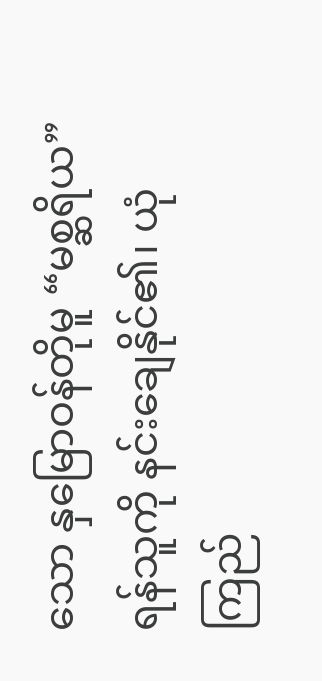သော နှမြောဝန်တိုမူ “မစ္ဆရိယ” ရန်သူကို နင်းချေနိုင်၏၊ ယုံကြည်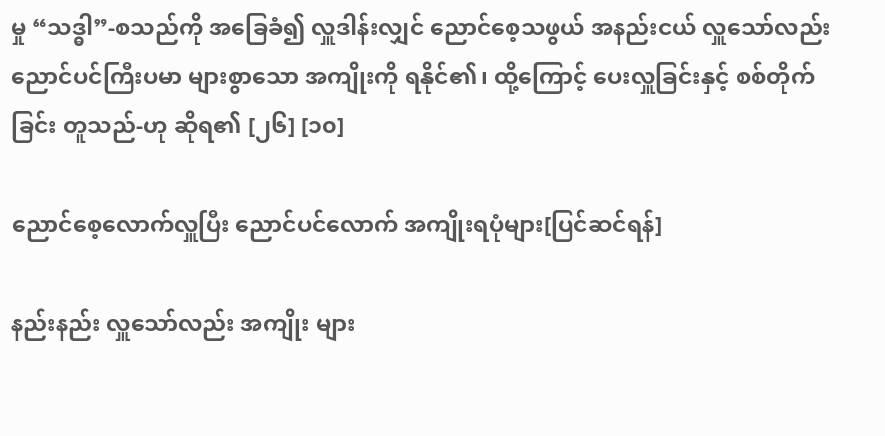မှု “သဒ္ဓါ”-စသည်ကို အခြေခံ၍ လှူဒါန်းလျှင် ညောင်စေ့သဖွယ် အနည်းငယ် လှူသော်လည်း ညောင်ပင်ကြီးပမာ များစွာသော အကျိုးကို ရနိုင်၏၊ ထို့ကြောင့် ပေးလှူခြင်းနှင့် စစ်တိုက်ခြင်း တူသည်-ဟု ဆိုရ၏ [၂၆] [၁၀]

ညောင်စေ့လောက်လှူပြီး ညောင်ပင်လောက် အကျိုးရပုံများ[ပြင်ဆင်ရန်]

နည်းနည်း လှူသော်လည်း အကျိုး များ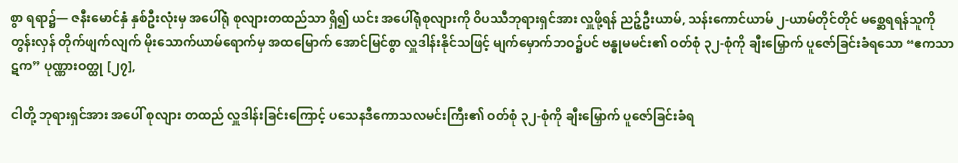စွာ ရရာ၌— ဇနီးမောင်နှံ နှစ်ဦးလုံးမှ အပေါ်ရုံ စုလျားတထည်သာ ရှိ၍ ယင်း အပေါ်ရုံစုလျားကို ဝိပဿီဘုရားရှင်အား လှူဖို့ရန် ညဉ့်ဦးယာမ်, သန်းကောင်ယာမ် ၂-ယာမ်တိုင်တိုင် မစ္ဆေရရန်သူကို တွန်းလှန် တိုက်ဖျက်လျက် မိုးသောက်ယာမ်ရောက်မှ အထမြောက် အောင်မြင်စွာ လှူဒါန်းနိုင်သဖြင့် မျက်မှောက်ဘဝ၌ပင် ဗန္ဓုမမင်း၏ ဝတ်စုံ ၃၂-စုံကို ချီးမြှောက် ပူဇော်ခြင်းခံရသော “ဧကသာဋက” ပုဏ္ဏားဝတ္ထု [၂၇],

ငါတို့ ဘုရားရှင်အား အပေါ် စုလျား တထည် လှူဒါန်းခြင်းကြောင့် ပသေနဒီကောသလမင်းကြီး၏ ဝတ်စုံ ၃၂-စုံကို ချီးမြှောက် ပူဇော်ခြင်းခံရ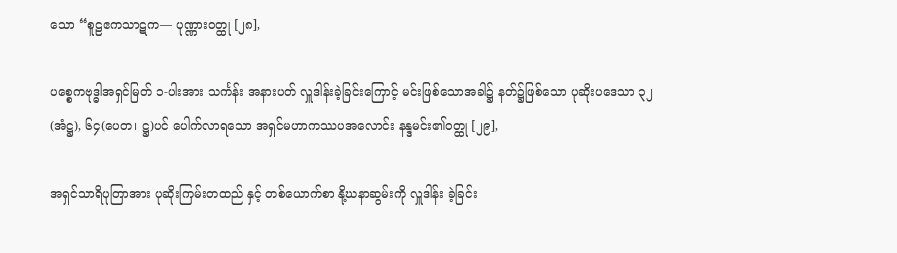သော “စူဠဧကသာဋက— ပုဏ္ဏားဝတ္ထု [၂၈],

ပစ္စေကဗုဒ္ဓါအရှင်မြတ် ၁-ပါးအား သင်္ကန်း အနားပတ် လှူဒါန်းခဲ့ခြင်းကြောင့် မင်းဖြစ်သောအခါ၌ နတ်၌ဖြစ်သော ပုဆိုးပဒေသာ ၃၂ (အံဋ္ဌ), ၆၄(ပေတ၊ ဋ္ဌ)ပင် ပေါက်လာရသော အရှင်မဟာကဿပအလောင်း နန္ဒမင်း၏ဝတ္ထု [၂၉],

အရှင်သာရိပုတြာအား ပုဆိုးကြမ်းတထည် နှင့် တစ်ယောက်စာ နို့ဃနာဆွမ်းကို လှူဒါန်း ခဲ့ခြင်း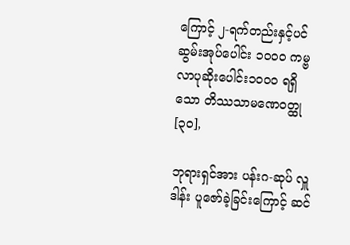ကြောင့် ၂-ရက်တည်းနှင့်ပင် ဆွမ်းအုပ်ပေါင်း ၁၀၀၀ ကမ္ဗလာပုဆိုးပေါင်း၁၀၀၀ ရရှိသော တိဿသာမဏေဝတ္ထု [၃၀],

ဘုရားရှင်အား ပန်းဂ-ဆုပ် လှူဒါန်း ပူဇော်ခဲ့ခြင်းကြောင့် ဆင်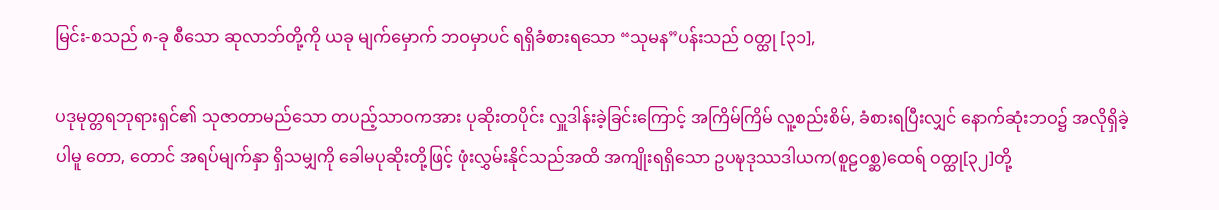မြင်း-စသည် ၈-ခု စီသော ဆုလာဘ်တို့ကို ယခု မျက်မှောက် ဘဝမှာပင် ရရှိခံစားရသော “သုမန”ပန်းသည် ဝတ္ထု [၃၁],

ပဒုမုတ္တရဘုရားရှင်၏ သုဇာတာမည်သော တပည့်သာဝကအား ပုဆိုးတပိုင်း လှူဒါန်းခဲ့ခြင်းကြောင့် အကြိမ်ကြိမ် လူ့စည်းစိမ်, ခံစားရပြီးလျှင် နောက်ဆုံးဘဝ၌ အလိုရှိခဲ့ပါမူ တော, တောင် အရပ်မျက်နှာ ရှိသမျှကို ခေါမပုဆိုးတို့ဖြင့် ဖုံးလွှမ်းနိုင်သည်အထိ အကျိုးရရှိသော ဥပဍ္ဎဒုဿဒါယက(စူဠဝစ္ဆ)ထေရ် ဝတ္ထု[၃၂]တို့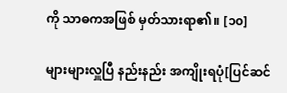ကို သာဓကအဖြစ် မှတ်သားရာ၏။ [၁၀]

များများလှူပြီ နည်းနည်း အကျိုးရပုံ[ပြင်ဆင်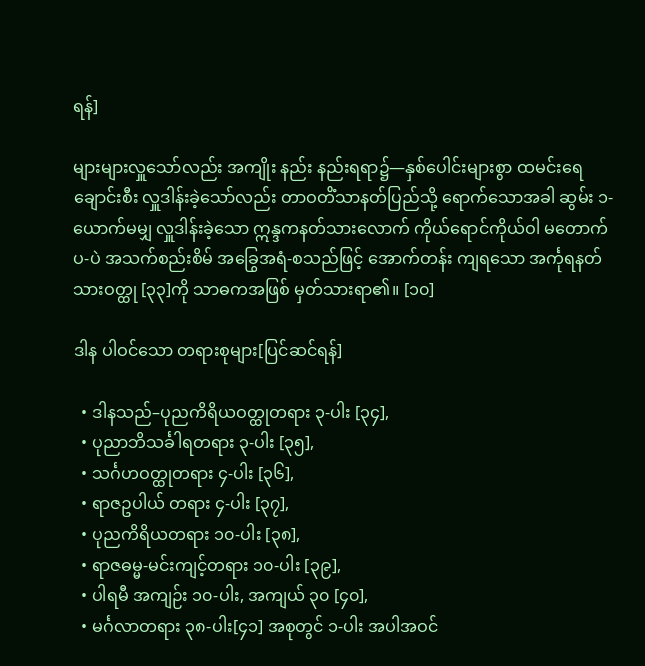ရန်]

များများလှူသော်လည်း အကျိုး နည်း နည်းရရာ၌—နှစ်ပေါင်းများစွာ ထမင်းရေချောင်းစီး လှူဒါန်းခဲ့သော်လည်း တာဝတိံသာနတ်ပြည်သို့ ရောက်သောအခါ ဆွမ်း ၁-ယောက်မမျှ လှူဒါန်းခဲ့သော ဣန္ဒကနတ်သားလောက် ကိုယ်ရောင်ကိုယ်ဝါ မတောက်ပ-ပဲ အသက်စည်းစိမ် အခြွေအရံ-စသည်ဖြင့် အောက်တန်း ကျရသော အင်္ကုရနတ်သားဝတ္ထု [၃၃]ကို သာဓကအဖြစ် မှတ်သားရာ၏။ [၁၀]

ဒါန ပါဝင်သော တရားစုများ[ပြင်ဆင်ရန်]

  • ဒါနသည်–ပုညကိရိယဝတ္ထုတရား ၃-ပါး [၃၄],
  • ပုညာဘိသင်္ခါရတရား ၃-ပါး [၃၅],
  • သင်္ဂဟဝတ္ထုတရား ၄-ပါး [၃၆],
  • ရာဇဥပါယ် တရား ၄-ပါး [၃၇],
  • ပုညကိရိယတရား ၁၀-ပါး [၃၈],
  • ရာဇဓမ္မ-မင်းကျင့်တရား ၁၀-ပါး [၃၉],
  • ပါရမီ အကျဉ်း ၁၀-ပါး, အကျယ် ၃၀ [၄၀],
  • မင်္ဂလာတရား ၃၈-ပါး[၄၁] အစုတွင် ၁-ပါး အပါအဝင်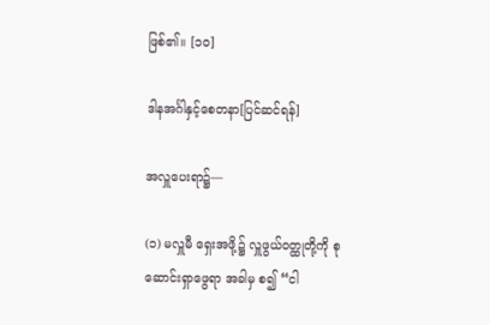ဖြစ်၏။ [၁၀]

ဒါနအင်္ဂါနှင့်စေတနာ[ပြင်ဆင်ရန်]

အလှူပေးရာ၌—

(၁) မလှူမီ ရှေးအဖို့၌ လှူဖွယ်ဝတ္ထုတို့ကို စုဆောင်းရှာဖွေရာ အခါမှ စ၍ “ငါ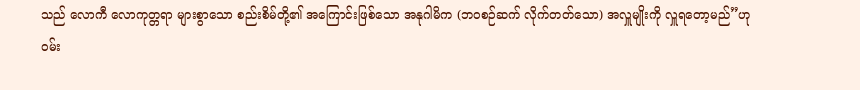သည် လောကီ လောကုတ္တရာ များစွာသော စည်းစိမ်တို့၏ အကြောင်းဖြစ်သော အနုဂါမိက (ဘဝစဉ်ဆက် လိုက်တတ်သော) အလှူမျိုးကို လှူရတော့မည်”ဟု ဝမ်း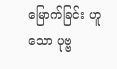မြောက်ခြင်း ဟူသော ပုဗ္ဗ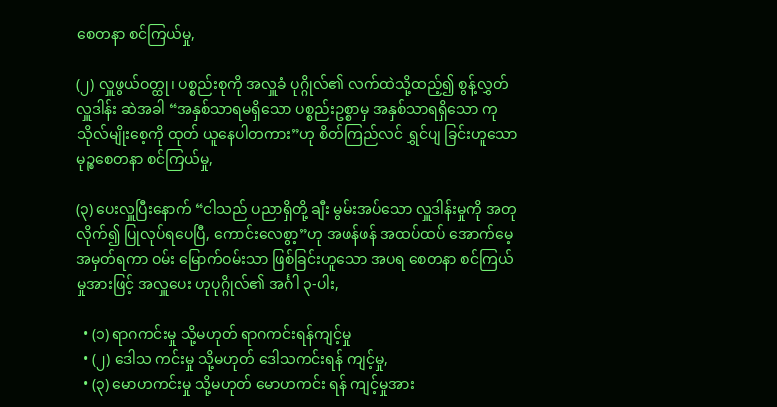စေတနာ စင်ကြယ်မှု,

(၂) လှူဖွယ်ဝတ္ထု၊ ပစ္စည်းစုကို အလှူခံ ပုဂ္ဂိုလ်၏ လက်ထဲသို့ထည့်၍ စွန့်လွှတ်လှူဒါန်း ဆဲအခါ “အနှစ်သာရမရှိသော ပစ္စည်းဥစ္စာမှ အနှစ်သာရရှိသော ကုသိုလ်မျိုးစေ့ကို ထုတ် ယူနေပါတကား”ဟု စိတ်ကြည်လင် ရွှင်ပျ ခြင်းဟူသော မုဉ္စစေတနာ စင်ကြယ်မှု,

(၃) ပေးလှူပြီးနောက် “ငါသည် ပညာရှိတို့ ချီး မွမ်းအပ်သော လှူဒါန်းမှုကို အတုလိုက်၍ ပြုလုပ်ရပေပြီ, ကောင်းလေစွာ့”ဟု အဖန်ဖန် အထပ်ထပ် အောက်မေ့ အမှတ်ရကာ ဝမ်း မြောက်ဝမ်းသာ ဖြစ်ခြင်းဟူသော အပရ စေတနာ စင်ကြယ်မှုအားဖြင့် အလှူပေး ဟုပုဂ္ဂိုလ်၏ အင်္ဂါ ၃-ပါး,

  • (၁) ရာဂကင်းမှု သို့မဟုတ် ရာဂကင်းရန်ကျင့်မှု
  • (၂) ဒေါသ ကင်းမှု သို့မဟုတ် ဒေါသကင်းရန် ကျင့်မှု,
  • (၃) မောဟကင်းမှု သို့မဟုတ် မောဟကင်း ရန် ကျင့်မှုအား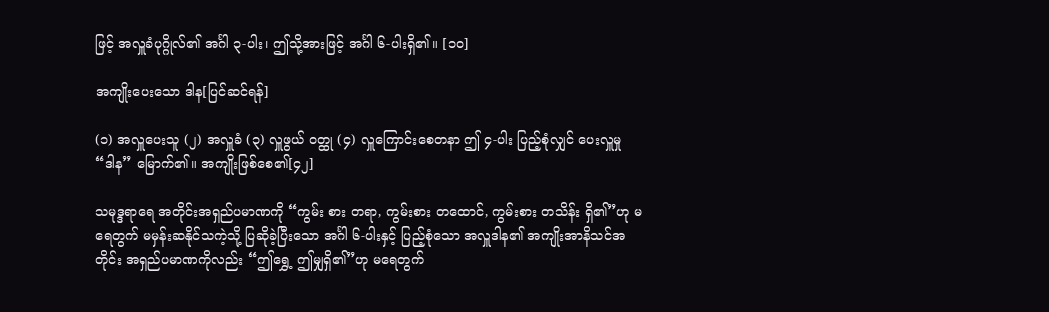ဖြင့် အလှူခံပုဂ္ဂိုလ်၏ အင်္ဂါ ၃-ပါး၊ ဤသို့အားဖြင့် အင်္ဂါ ၆-ပါးရှိ၏။ [၁၀]

အကျိုးပေးသော ဒါန[ပြင်ဆင်ရန်]

(၁) အလှူပေးသူ (၂) အလှူခံ (၃) လှူဖွယ် ဝတ္ထု (၄) လှူကြောင်းစေတနာ ဤ ၄-ပါး ပြည့်စုံလျှင် ပေးလှူမှု “ဒါန” မြောက်၏။ အကျိုးဖြစ်စေ၏[၄၂]

သမုဒ္ဒရာရေ အတိုင်းအရှည်ပမာဏကို “ကွမ်း စား တရာ, ကွမ်းစား တထောင်, ကွမ်းစား တသိန်း ရှိ၏”ဟု မရေတွက် မမှန်းဆနိုင်သကဲ့သို့ ပြဆိုခဲ့ပြီးသော အင်္ဂါ ၆-ပါးနှင့် ပြည့်စုံသော အလှူဒါန၏ အကျိုးအာနိသင်အတိုင်း အရှည်ပမာဏကိုလည်း “ဤရွှေ့ ဤမျှရှိ၏”ဟု မရေတွက်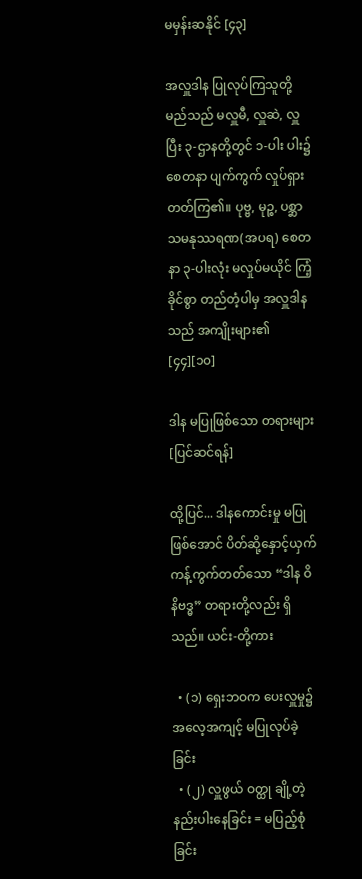မမှန်းဆနိုင် [၄၃]

အလှူဒါန ပြုလုပ်ကြသူတို့ မည်သည် မလှူမီ, လှူဆဲ, လှူပြီး ၃-ဌာနတို့တွင် ၁-ပါး ပါး၌ စေတနာ ပျက်ကွက် လှုပ်ရှားတတ်ကြ၏။ ပုဗ္ဗ, မုဉ္စ, ပစ္ဆာသမနုဿရဏ(အပရ) စေတနာ ၃-ပါးလုံး မလှုပ်မယိုင် ကြံ့ခိုင်စွာ တည်တံ့ပါမှ အလှူဒါနသည် အကျိုးများ၏ [၄၄][၁၀]

ဒါန မပြုဖြစ်သော တရားများ[ပြင်ဆင်ရန်]

ထို့ပြင်... ဒါနကောင်းမှု မပြုဖြစ်အောင် ပိတ်ဆို့နှောင့်ယှက် ကန့်ကွက်တတ်သော “ဒါန ဝိနိဗဒ္ဓ” တရားတို့လည်း ရှိသည်။ ယင်း-တို့ကား

  • (၁) ရှေးဘဝက ပေးလှူမှု၌ အလေ့အကျင့် မပြုလုပ်ခဲ့ခြင်း
  • (၂) လှူဖွယ် ဝတ္ထု ချို့တဲ့နည်းပါးနေခြင်း = မပြည့်စုံခြင်း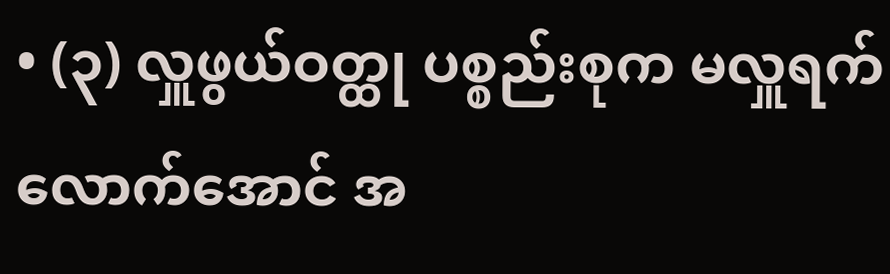• (၃) လှူဖွယ်ဝတ္ထု ပစ္စည်းစုက မလှူရက် လောက်အောင် အ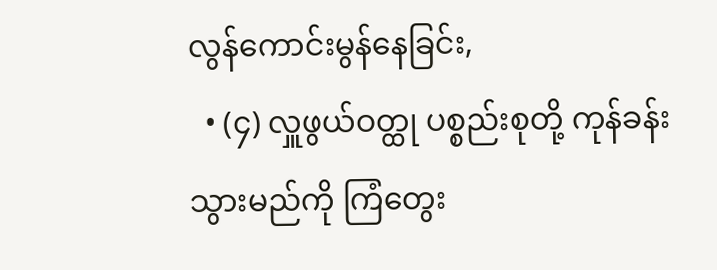လွန်ကောင်းမွန်နေခြင်း,
  • (၄) လှူဖွယ်ဝတ္ထု ပစ္စည်းစုတို့ ကုန်ခန်းသွားမည်ကို ကြံတွေး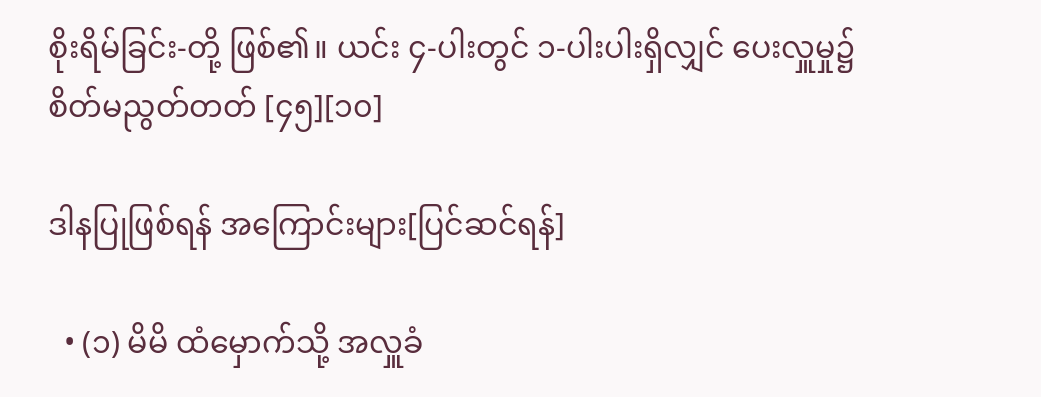စိုးရိမ်ခြင်း-တို့ ဖြစ်၏။ ယင်း ၄-ပါးတွင် ၁-ပါးပါးရှိလျှင် ပေးလှူမှု၌ စိတ်မညွတ်တတ် [၄၅][၁၀]

ဒါနပြုဖြစ်ရန် အကြောင်းများ[ပြင်ဆင်ရန်]

  • (၁) မိမိ ထံမှောက်သို့ အလှူခံ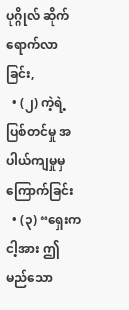ပုဂ္ဂိုလ် ဆိုက်ရောက်လာခြင်း,
  • (၂) ကဲ့ရဲ့ပြစ်တင်မှု အပါယ်ကျမှုမှ ကြောက်ခြင်း
  • (၃) “ရှေးက ငါ့အား ဤ မည်သော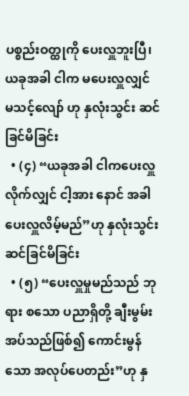ပစ္စည်းဝတ္ထုကို ပေးလှူဘူးပြီ၊ ယခုအခါ ငါက မပေးလှူလျှင် မသင့်လျော် ဟု နှလုံးသွင်း ဆင်ခြင်မိခြင်း
  • (၄) “ယခုအခါ ငါကပေးလှူလိုက်လျှင် ငါ့အား နောင် အခါ ပေးလှူလိမ့်မည်”ဟု နှလုံးသွင်းဆင်ခြင်မိခြင်း
  • (၅) “ပေးလှူမှုမည်သည် ဘုရား စသော ပညာရှိတို့ ချီးမွမ်းအပ်သည်ဖြစ်၍ ကောင်းမွန်သော အလုပ်ပေတည်း”ဟု နှ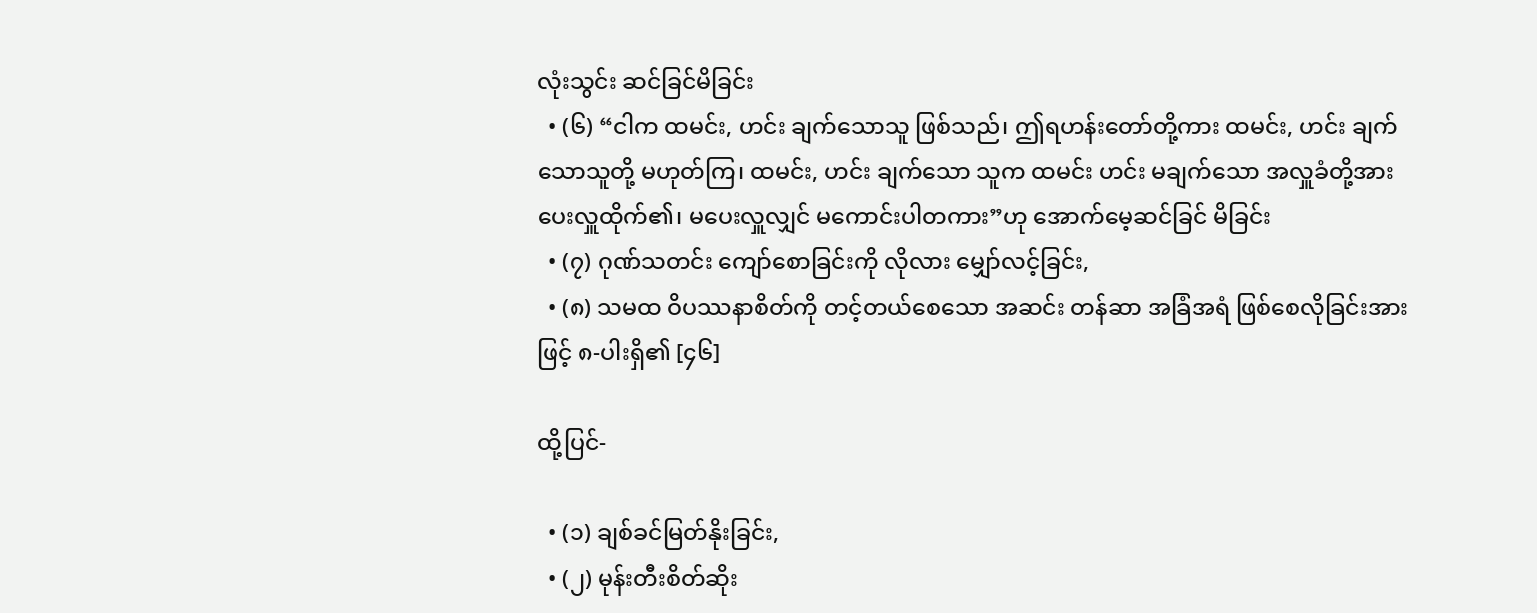လုံးသွင်း ဆင်ခြင်မိခြင်း
  • (၆) “ငါက ထမင်း, ဟင်း ချက်သောသူ ဖြစ်သည်၊ ဤရဟန်းတော်တို့ကား ထမင်း, ဟင်း ချက်သောသူတို့ မဟုတ်ကြ၊ ထမင်း, ဟင်း ချက်သော သူက ထမင်း ဟင်း မချက်သော အလှူခံတို့အား ပေးလှူထိုက်၏၊ မပေးလှူလျှင် မကောင်းပါတကား”ဟု အောက်မေ့ဆင်ခြင် မိခြင်း
  • (၇) ဂုဏ်သတင်း ကျော်စောခြင်းကို လိုလား မျှော်လင့်ခြင်း,
  • (၈) သမထ ဝိပဿနာစိတ်ကို တင့်တယ်စေသော အဆင်း တန်ဆာ အခြံအရံ ဖြစ်စေလိုခြင်းအားဖြင့် ၈-ပါးရှိ၏ [၄၆]

ထို့ပြင်-

  • (၁) ချစ်ခင်မြတ်နိုးခြင်း,
  • (၂) မုန်းတီးစိတ်ဆိုး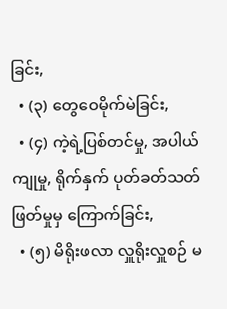ခြင်း,
  • (၃) တွေဝေမိုက်မဲခြင်း,
  • (၄) ကဲ့ရဲ့ပြစ်တင်မှု, အပါယ်ကျုမှု, ရိုက်နှက် ပုတ်ခတ်သတ်ဖြတ်မှုမှ ကြောက်ခြင်း,
  • (၅) မိရိုးဖလာ လှူရိုးလှူစဉ် မ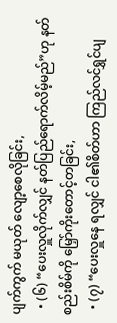ပျက်ကွက် မယုတ် လျော့စေလိုခြင်း,
  • (၆) “ပေးလှူလိုက်လျှင် နတ်ပြည်ရောက်လိမ့်မည်”ဟု နတ်စည်းစိမ်ကို မြှော်ကိုးတောင့်တခြင်း,
  • (၇) “ပေးလှူနေ ရလျှင် ငါ၏စိတ်ဟာ ကြည်လင်ရွှင်ပျ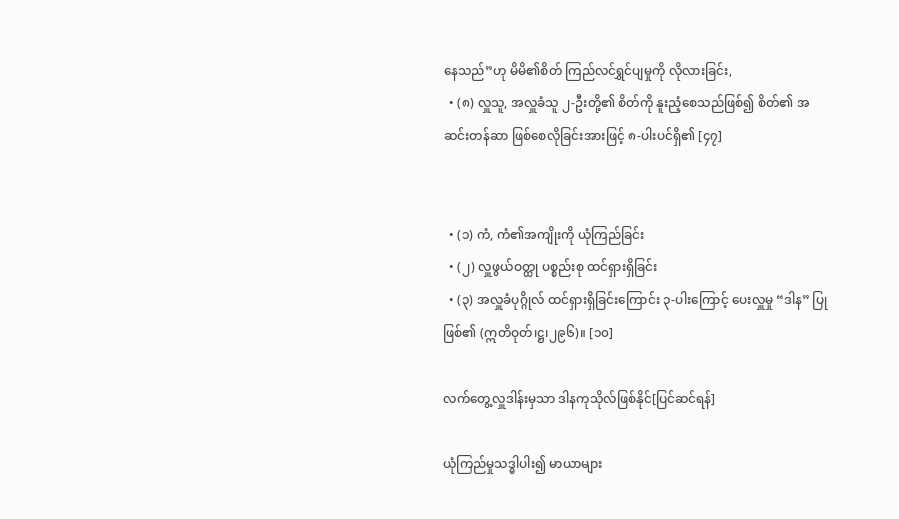နေသည်”ဟု မိမိ၏စိတ် ကြည်လင်ရွှင်ပျမှုကို လိုလားခြင်း,
  • (၈) လှူသူ, အလှူခံသူ ၂-ဦးတို့၏ စိတ်ကို နူးညံ့စေသည်ဖြစ်၍ စိတ်၏ အဆင်းတန်ဆာ ဖြစ်စေလိုခြင်းအားဖြင့် ၈-ပါးပင်ရှိ၏ [၄၇]


  • (၁) ကံ, ကံ၏အကျိုးကို ယုံကြည်ခြင်း
  • (၂) လှူဖွယ်ဝတ္ထု ပစ္စည်းစု ထင်ရှားရှိခြင်း
  • (၃) အလှူခံပုဂ္ဂိုလ် ထင်ရှားရှိခြင်းကြောင်း ၃-ပါးကြောင့် ပေးလှူမှု “ဒါန” ပြုဖြစ်၏ (ဣတိဝုတ်၊ဋ္ဌ၊၂၉၆)။ [၁၀]

လက်တွေ့လှူဒါန်းမှသာ ဒါနကုသိုလ်ဖြစ်နိုင်[ပြင်ဆင်ရန်]

ယုံကြည်မှုသဒ္ဓါပါး၍ မာယာများ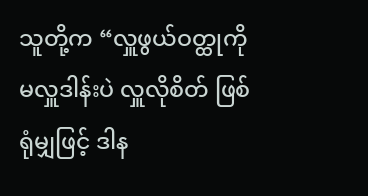သူတို့က “လှူဖွယ်ဝတ္ထုကို မလှူဒါန်းပဲ လှူလိုစိတ် ဖြစ်ရုံမျှဖြင့် ဒါန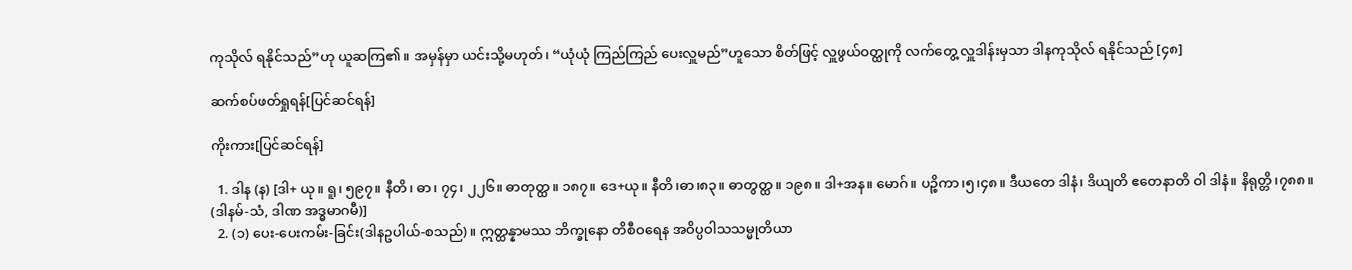ကုသိုလ် ရနိုင်သည်”ဟု ယူဆကြ၏။ အမှန်မှာ ယင်းသို့မဟုတ်၊ “ယုံယုံ ကြည်ကြည် ပေးလှူမည်”ဟူသော စိတ်ဖြင့် လှူဖွယ်ဝတ္ထုကို လက်တွေ့ လှူဒါန်းမှသာ ဒါနကုသိုလ် ရနိုင်သည် [၄၈]

ဆက်စပ်ဖတ်ရှုရန်[ပြင်ဆင်ရန်]

ကိုးကား[ပြင်ဆင်ရန်]

  1. ဒါန (န) [ဒါ+ ယု။ ရူ၊ ၅၉၇။ နီတိ၊ ဓာ၊ ၇၄၊ ၂၂၆။ ဓာတုတ္ထ။ ၁၈၇။ ဒေ+ယု။ နီတိ၊ဓာ၊၈၃။ ဓာတွတ္ထ။ ၁၉၈။ ဒါ+အန။ မောဂ်။ ပဉ္စိကာ၊၅၊၄၈။ ဒီယတေ ဒါနံ၊ ဒိယျတိ ဧတေနာတိ ဝါ ဒါနံ။ နိရုတ္တိ၊၇၈၈။ (ဒါနမ်-သံ, ဒါဏ အဒ္ဓမာဂမီ)]
  2. (၁) ပေး-ပေးကမ်း-ခြင်း(ဒါနဥပါယ်-စသည်)။ ဣတ္ထန္နာမဿ ဘိက္ခုနော တိစီဝရေန အဝိပ္ပဝါသသမ္မုတိယာ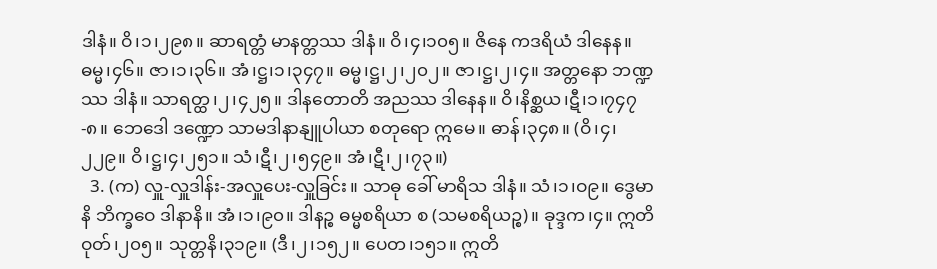ဒါနံ။ ဝိ၊၁၊၂၉၈။ ဆာရတ္တံ မာနတ္တဿ ဒါနံ။ ဝိ၊၄၊၁၀၅။ ဇိနေ ကဒရိယံ ဒါနေန။ ဓမ္မ၊၄၆။ ဇာ၊၁၊၃၆။ အံ၊ဋ္ဌ၊၁၊၃၄၇။ ဓမ္မ၊ဋ္ဌ၊၂၊၂၀၂။ ဇာ၊ဋ္ဌ၊၂၊၄။ အတ္တနော ဘဏ္ဍဿ ဒါနံ။ သာရတ္ထ၊၂၊၄၂၅။ ဒါနတောတိ အညဿ ဒါနေန။ ဝိ၊နိစ္ဆယ၊ဋီ၊၁၊၇၄၇-၈။ ဘေဒေါ ဒဏ္ဍော သာမဒါနာနျူပါယာ စတုရော ဣမေ။ ဓာန်၊၃၄၈။ (ဝိ၊၄၊၂၂၉။ ဝိ၊ဋ္ဌ၊၄၊၂၅၁။ သံ၊ဋီ၊၂၊၅၄၉။ အံ၊ဋီ၊၂၊၇၃။)
  3. (က) လှူ-လှူဒါန်း-အလှူပေး-လှူခြင်း။ သာဓု ခေါ် မာရိသ ဒါနံ။ သံ၊၁၊ဝ၉။ ဒွေမာနိ ဘိက္ခဝေ ဒါနာနိ။ အံ၊၁၊၉၀။ ဒါနဉ္စ ဓမ္မစရိယာ စ (သမစရိယဉ္စ)။ ခုဒ္ဒက၊၄။ ဣတိဝုတ်၊၂၀၅။ သုတ္တနိ၊၃၁၉။ (ဒီ၊၂၊၁၅၂။ ပေတ၊၁၅၁။ ဣတိ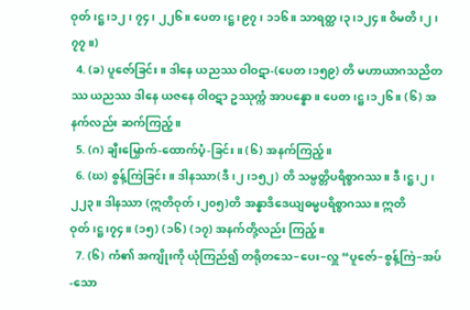ဝုတ်၊ဋ္ဌ၊၁၂၊ ၇၄၊ ၂၂၆။ ပေတ၊ဋ္ဌ၊၉၇၊ ၁၁၆။ သာရတ္ထ၊၃၊၁၂၄။ ဝိမတိ၊၂၊၇၇။)
  4. (ခ) ပူဇော်ခြင်း။ ဒါနေ ယညဿ ဝါဝဋာ-(ပေတ၊၁၅၉) တိ မဟာယာဂသညိတဿ ယညဿ ဒါနေ ယဇနေ ဝါဝဋာ ဥဿုက္ကံ အာပန္နော။ ပေတ၊ဋ္ဌ၊၁၂၆။ (၆) အနက်လည်း ဆက်ကြည့်။
  5. (ဂ) ချီးမြှောက်-ထောက်ပံ့-ခြင်း။ (၆) အနက်ကြည့်။
  6. (ဃ) စွန့်ကြဲခြင်း။ ဒါနဿာ(ဒီ၊၂၊၁၅၂) တိ သမ္ပတ္တိပရိစ္စာဂဿ။ ဒီ၊ဋ္ဌ၊၂၊၂၂၃။ ဒါနဿာ (ဣတိဝုတ်၊၂၀၅)တိ အန္နာဒိဒေယျဓမ္မပရိစ္စာဂဿ။ ဣတိဝုတ်၊ဋ္ဌ၊၇၄။ (၁၅) (၁၆) (၁၇) အနက်တို့လည်း ကြည့်။
  7. (၆) ကံ၏ အကျိုးကို ယုံကြည်၍ တရိုတသေ–ပေး–လှူ “ပူဇော်–စွန့်ကြဲ–အပ်-သော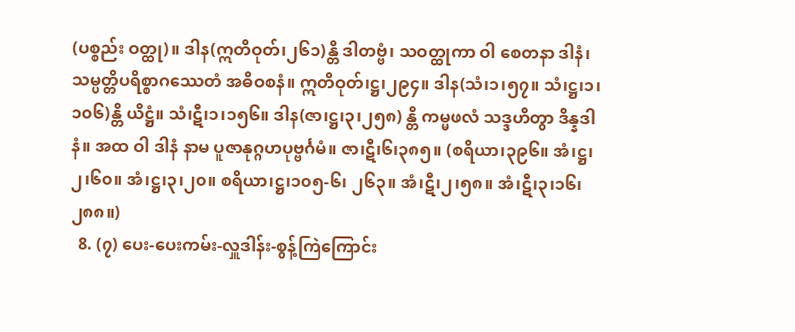(ပစ္စည်း ဝတ္ထု)။ ဒါန(ဣတိဝုတ်၊၂၆၁)န္တိ ဒါတဗ္ဗံ၊ သဝတ္ထုကာ ဝါ စေတနာ ဒါနံ၊ သမ္ပတ္တိပရိစ္စာဂဿေတံ အဓိဝစနံ။ ဣတိဝုတ်၊ဋ္ဌ၊၂၉၄။ ဒါန(သံ၊၁၊၅၇။ သံ၊ဋ္ဌ၊၁၊၁၀၆)န္တိ ယိဋ္ဌံ။ သံ၊ဋီ၊၁၊၁၅၆။ ဒါန(ဇာ၊ဋ္ဌ၊၃၊၂၅၈) န္တိ ကမ္မဖလံ သဒ္ဒဟိတွာ ဒိန္နဒါနံ။ အထ ဝါ ဒါနံ နာမ ပူဇာနုဂ္ဂဟပုဗ္ဗင်္ဂမံ။ ဇာ၊ဋီ၊၆၊၃၈၅။ (စရိယာ၊၃၉၆။ အံ၊ဋ္ဌ၊၂၊၆၀။ အံ၊ဋ္ဌ၊၃၊၂၀။ စရိယာ၊ဋ္ဌ၊၁၀၅-၆၊ ၂၆၃။ အံ၊ဋီ၊၂၊၅၈။ အံ၊ဋီ၊၃၊၁၆၊ ၂၈၈။)
  8. (၇) ပေး-ပေးကမ်း-လှူဒါန်း-စွန့်ကြဲကြောင်း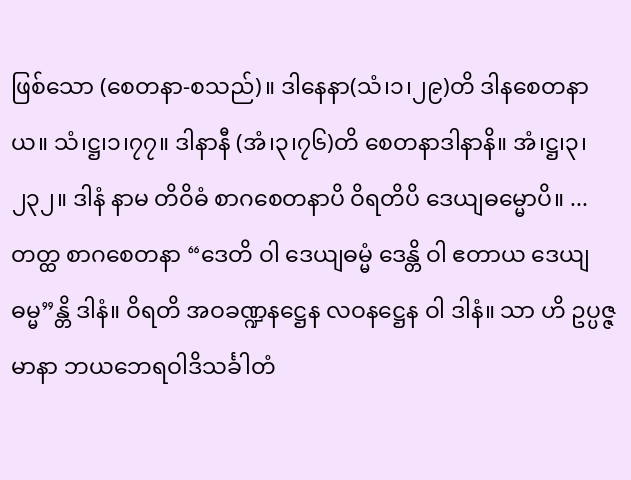ဖြစ်သော (စေတနာ-စသည်)။ ဒါနေနာ(သံ၊၁၊၂၉)တိ ဒါနစေတနာယ။ သံ၊ဋ္ဌ၊၁၊၇၇။ ဒါနာနီ (အံ၊၃၊၇၆)တိ စေတနာဒါနာနိ။ အံ၊ဋ္ဌ၊၃၊၂၃၂။ ဒါနံ နာမ တိဝိဓံ စာဂစေတနာပိ ဝိရတိပိ ဒေယျဓမ္မောပိ။ ... တတ္ထ စာဂစေတနာ “ဒေတိ ဝါ ဒေယျဓမ္မံ ဒေန္တိ ဝါ ဧတာယ ဒေယျဓမ္မ”န္တိ ဒါနံ။ ဝိရတိ အဝခဏ္ဍနဋ္ဌေန လဝနဋ္ဌေန ဝါ ဒါနံ။ သာ ဟိ ဥပ္ပဇ္ဇမာနာ ဘယဘေရဝါဒိသင်္ခါတံ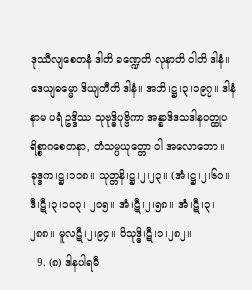ဒုဿီလျစေတနံ ဒါတိ ခဏ္ဍေတိ လုနာတိ ဝါတိ ဒါနံ။ ဒေယျဓမ္မော ဒိယျတီတိ ဒါနံ။ အဘိ၊ဋ္ဌ၊၃၊၁၉၇။ ဒါနံ နာမ ပရံ ဥဒ္ဒိဿ သုဗုဒ္ဓိပုဗ္ဗိကာ အန္နာဒိဒသဒါနဝတ္ထုပရိစ္စာဂစေတနာ, တံသမ္ပယုတ္တော ဝါ အလောဘော။ ခုဒ္ဒက၊ဋ္ဌ၊၁၁၈။ သုတ္တနိ၊ဋ္ဌ၊၂၊၂၃။ (အံ၊ဋ္ဌ၊၂၊၆၀။ ဒီ၊ဋီ၊၃၊၁၀၃၊ ၂၀၅။ အံ၊ဋီ၊၂၊၅၈။ အံ၊ဋီ၊၃၊၂၈၈။ မူလဋီ၊၂၊၉၄။ ဝိသုဒ္ဓိ၊ဋီ၊၁၊၂၈၂။
  9. (၈) ဒါနပါရမီ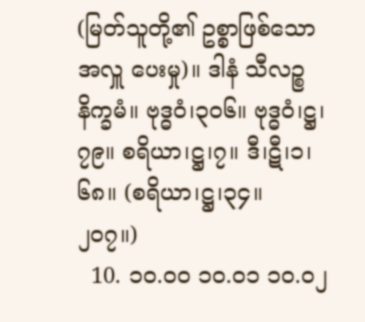(မြတ်သူတို့၏ ဥစ္စာဖြစ်သော အလှူ ပေးမှု)။ ဒါနံ သီလဉ္စ နိက္ခမံ။ ဗုဒ္ဓဝံ၊၃၀၆။ ဗုဒ္ဓဝံ၊ဋ္ဌ၊၇၉။ စရိယာ၊ဋ္ဌ၊၇။ ဒီ၊ဋီ၊၁၊၆၈။ (စရိယာ၊ဋ္ဌ၊၃၄။ ၂၀၇။)
  10. ၁၀.၀၀ ၁၀.၀၁ ၁၀.၀၂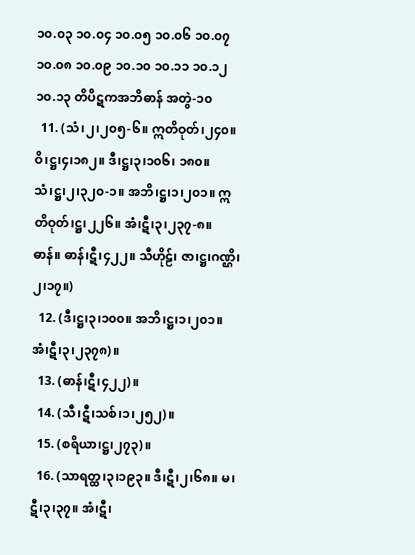၁၀.၀၃ ၁၀.၀၄ ၁၀.၀၅ ၁၀.၀၆ ၁၀.၀၇ ၁၀.၀၈ ၁၀.၀၉ ၁၀.၁၀ ၁၀.၁၁ ၁၀.၁၂ ၁၀.၁၃ တိပိဋကအဘိဓာန် အတွဲ-၁၀
  11. (သံ၊၂၊၂၀၅-၆။ ဣတိဝုတ်၊၂၄၀။ ဝိ၊ဋ္ဌ၊၄၊၁၈၂။ ဒီ၊ဋ္ဌ၊၃၊၁၀၆၊ ၁၈၀။ သံ၊ဋ္ဌ၊၂၊၃၂၀-၁။ အဘိ၊ဋ္ဌ၊၁၊၂၀၁။ ဣတိဝုတ်၊ဋ္ဌ၊၂၂၆။ အံ၊ဋီ၊၃၊၂၃၇-၈။ ဓာန်။ ဓာန်၊ဋီ၊၄၂၂။ သီဟိုဠ်၊ ဇာ၊ဋ္ဌ၊ဂဏ္ဌိ၊၂၊၁၇။)
  12. (ဒီ၊ဋ္ဌ၊၃၊၁၀၀။ အဘိ၊ဋ္ဌ၊၁၊၂၀၁။ အံ၊ဋီ၊၃၊၂၃၇၈)။
  13. (ဓာန်၊ဋီ၊၄၂၂)။
  14. (သီ၊ဋီ၊သစ်၊၁၊၂၅၂)။
  15. (စရိယာ၊ဋ္ဌ၊၂၇၃)။
  16. (သာရတ္ထ၊၃၊၁၉၃။ ဒီ၊ဋီ၊၂၊၆၈။ မ၊ဋီ၊၃၊၃၇။ အံ၊ဋီ၊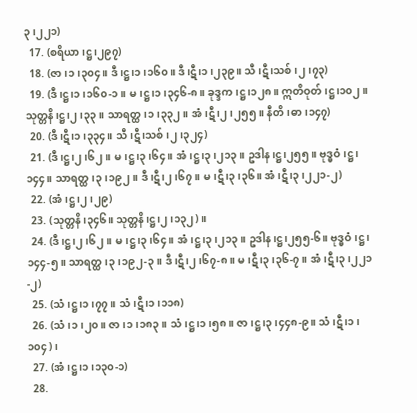၃၊၂၂၁)
  17. (စရိယာ၊ဋ္ဌ၊၂၉၇)
  18. (ဇာ၊၁၊၃၀၄။ ဒီ၊ဋ္ဌ၊၁၊၁၆၀။ ဒီ၊ဋီ၊၁၊၂၃၉။ သီ၊ဋီ၊သစ်၊၂၊၇၃)
  19. (ဒီ၊ဋ္ဌ၊၁၊၁၆၀-၁။ မ၊ဋ္ဌ၊၁၊၃၄၆-၈။ ခုဒ္ဒက၊ဋ္ဌ၊၁၂၈။ ဣတိဝုတ်၊ဋ္ဌ၊၁၀၂။ သုတ္တနိ၊ဋ္ဌ၊၂၊၃၃။ သာရတ္ထ၊၁၊၃၃၂။ အံ၊ဋီ၊၂၊၂၅၅။ နီတိ၊ဓာ၊၁၄၇)
  20. (ဒီ၊ဋီ၊၁၊၃၃၄။ သီ၊ဋီ၊သစ်၊၂၊၃၂၄)
  21. (ဒီ၊ဋ္ဌ၊၂၊၆၂။ မ၊ဋ္ဌ၊၃၊၆၄။ အံ၊ဋ္ဌ၊၃၊၂၁၃။ ဥဒါန၊ဋ္ဌ၊၂၅၅။ ဗုဒ္ဓဝံ၊ဋ္ဌ၊၁၄၄။ သာရတ္ထ၊၃၊၁၉၂။ ဒီ၊ဋီ၊၂၊၆၇။ မ၊ဋီ၊၃၊၃၆။ အံ၊ဋီ၊၃၊၂၂၁-၂)
  22. (အံ၊ဋ္ဌ၊၂၊၂၉)
  23. (သုတ္တနိ၊၃၄၆။ သုတ္တနိ၊ဋ္ဌ၊၂၊၁၃၂)။
  24. (ဒီ၊ဋ္ဌ၊၂၊၆၂။ မ၊ဋ္ဌ၊၃၊၆၄။ အံ၊ဋ္ဌ၊၃၊၂၁၃။ ဥဒါန၊ဋ္ဌ၊၂၅၅-၆။ ဗုဒ္ဓဝံ၊ဋ္ဌ၊၁၄၄-၅။ သာရတ္ထ၊၃၊၁၉၂-၃။ ဒီ၊ဋီ၊၂၊၆၇-၈။ မ၊ဋီ၊၃၊၃၆-၇။ အံ၊ဋီ၊၃၊၂၂၁-၂)
  25. (သံ၊ဋ္ဌ၊၁၊၇၇။ သံ၊ဋီ၊၁၊၁၁၈)
  26. (သံ၊၁၊၂၀။ ဇာ၊၁၊၁၈၃။ သံ၊ဋ္ဌ၊၁၊၅၈။ ဇာ၊ဋ္ဌ၊၃၊၄၄၈-၉။ သံ၊ဋီ၊၁၊၁၀၄)၊
  27. (အံ၊ဋ္ဌ၊၁၊၁၃၀-၁)
  28.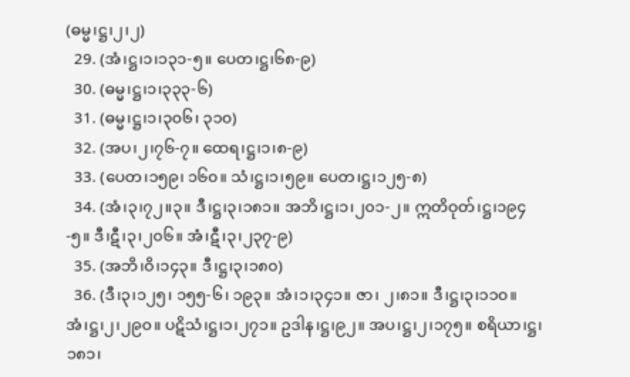(ဓမ္မ၊ဋ္ဌ၊၂၊၂)
  29. (အံ၊ဋ္ဌ၊၁၊၁၃၁-၅။ ပေတ၊ဋ္ဌ၊၆၈-၉)
  30. (ဓမ္မ၊ဋ္ဌ၊၁၊၃၃၃-၆)
  31. (ဓမ္မ၊ဋ္ဌ၊၁၊၃၀၆၊ ၃၁၀)
  32. (အပ၊၂၊၇၆-၇။ ထေရ၊ဋ္ဌ၊၁၊၈-၉)
  33. (ပေတ၊၁၅၉၊ ၁၆၀။ သံ၊ဋ္ဌ၊၁၊၅၉။ ပေတ၊ဋ္ဌ၊၁၂၅-၈)
  34. (အံ၊၃၊၇၂။၃။ ဒီ၊ဋ္ဌ၊၃၊၁၈၁။ အဘိ၊ဋ္ဌ၊၁၊၂၀၁-၂။ ဣတိဝုတ်၊ဋ္ဌ၊၁၉၄-၅။ ဒီ၊ဋီ၊၃၊၂၀၆။ အံ၊ဋီ၊၃၊၂၃၇-၉)
  35. (အဘိ၊ဝိ၊၁၄၃။ ဒီ၊ဋ္ဌ၊၃၊၁၈၀)
  36. (ဒီ၊၃၊၁၂၅၊ ၁၅၅-၆၊ ၁၉၃။ အံ၊၁၊၃၄၁။ ဇာ၊ ၂၊၈၁။ ဒီ၊ဋ္ဌ၊၃၊၁၁၀။ အံ၊ဋ္ဌ၊၂၊၂၉၀။ ပဋိသံ၊ဋ္ဌ၊၁၊၂၇၁။ ဥဒါန၊ဋ္ဌ၊၉၂။ အပ၊ဋ္ဌ၊၂၊၁၇၅။ စရိယာ၊ဋ္ဌ၊၁၈၁၊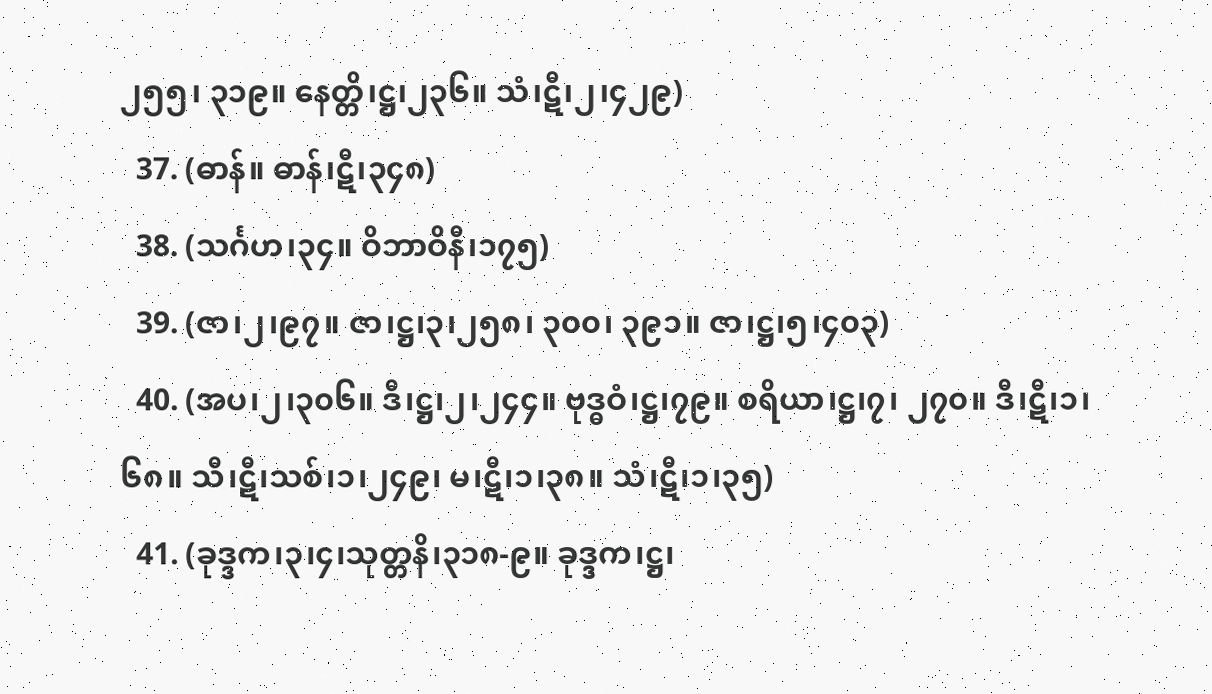၂၅၅၊ ၃၁၉။ နေတ္တိ၊ဋ္ဌ၊၂၃၆။ သံ၊ဋီ၊၂၊၄၂၉)
  37. (ဓာန်။ ဓာန်၊ဋီ၊၃၄၈)
  38. (သင်္ဂဟ၊၃၄။ ဝိဘာဝိနီ၊၁၇၅)
  39. (ဇာ၊၂၊၉၇။ ဇာ၊ဋ္ဌ၊၃၊၂၅၈၊ ၃၀၀၊ ၃၉၁။ ဇာ၊ဋ္ဌ၊၅၊၄၀၃)
  40. (အပ၊၂၊၃၀၆။ ဒီ၊ဋ္ဌ၊၂၊၂၄၄။ ဗုဒ္ဓဝံ၊ဋ္ဌ၊၇၉။ စရိယာ၊ဋ္ဌ၊၇၊ ၂၇၀။ ဒီ၊ဋီ၊၁၊၆၈။ သီ၊ဋီ၊သစ်၊၁၊၂၄၉၊ မ၊ဋီ၊၁၊၃၈။ သံ၊ဋီ၊၁၊၃၅)
  41. (ခုဒ္ဒက၊၃၊၄၊သုတ္တနိ၊၃၁၈-၉။ ခုဒ္ဒက၊ဋ္ဌ၊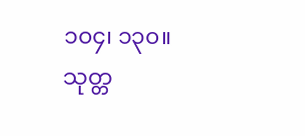၁၀၄၊ ၁၃၀။ သုတ္တ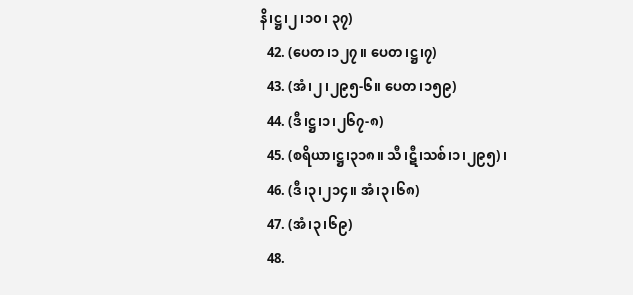နိ၊ဋ္ဌ၊၂၊၁၀၊ ၃၇)
  42. (ပေတ၊၁၂၇။ ပေတ၊ဋ္ဌ၊၇)
  43. (အံ၊၂၊၂၉၅-၆။ ပေတ၊၁၅၉)
  44. (ဒီ၊ဋ္ဌ၊၁၊၂၆၇-၈)
  45. (စရိယာ၊ဋ္ဌ၊၃၁၈။ သီ၊ဋီ၊သစ်၊၁၊၂၉၅)၊
  46. (ဒီ၊၃၊၂၁၄။ အံ၊၃၊၆၈)
  47. (အံ၊၃၊၆၉)
  48.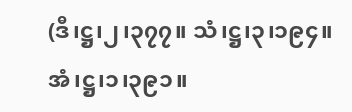(ဒီ၊ဋ္ဌ၊၂၊၃၇၇။ သံ၊ဋ္ဌ၊၃၊၁၉၄။ အံ၊ဋ္ဌ၊၁၊၃၉၁။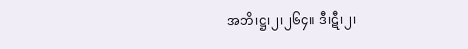အဘိ၊ဋ္ဌ၊၂၊၂၆၄။ ဒီ၊ဋီ၊၂၊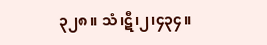၃၂၈။ သံ၊ဋီ၊၂၊၄၃၄။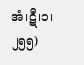အံ၊ဋီ၊၁၊၂၅၅)